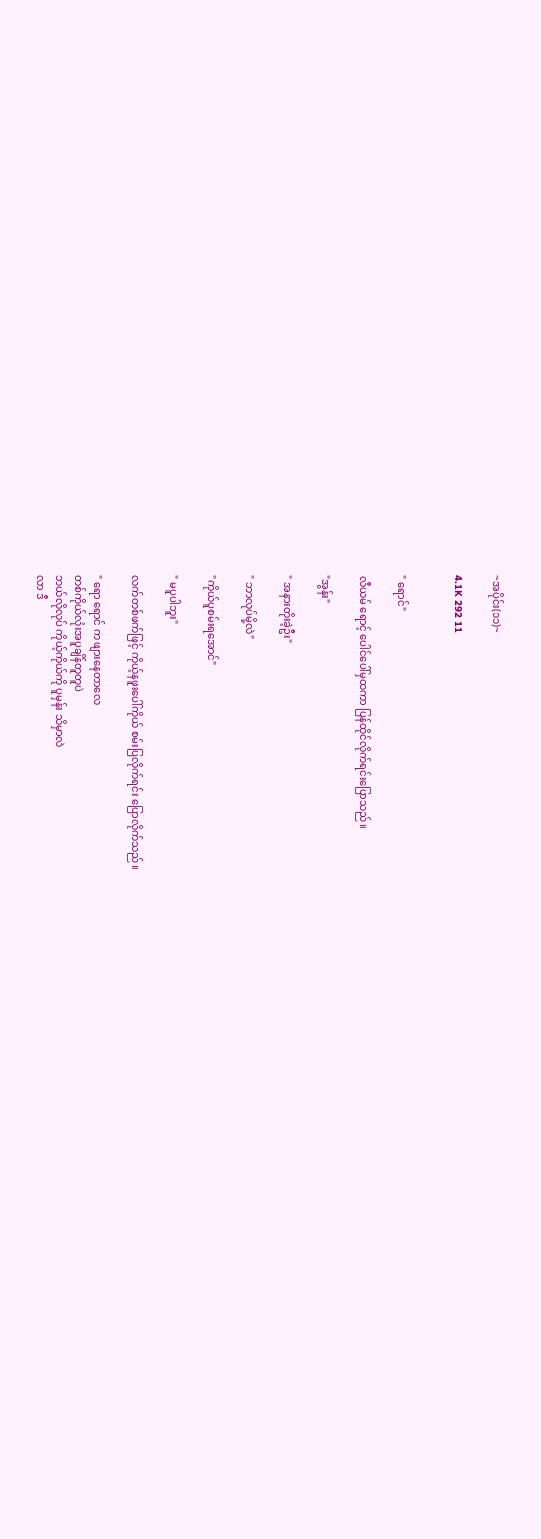~အပိုင်း(၁၁)~

4.1K 292 11


" ရောင်"

လီယမ် ရောင့် ပေါင်ပေါ်မှထကာ ပြန်ထိုင်လိုက်ရင်းပြောသည်။

"အွန်း"

" အနားတိုးခဲ့ဦး"

" ဘာလုပ်မို့လဲ"

"ကိုယ်ပူစမ်းရအောင်"

" မပူပါဘူး"

လက်တစ်ဖက်ဖြင့် ကိုယ့်နဖူးပေါ်ကိုယ် စမ်းပြလိုက်ရင်း‌ ပြောလိုက်သည်။

" ရော ရောင် က ဖျားနေတာလေ
တစ်ကိုယ်လုံးအပူချိန်တူတူပဲ
ဘယ်လိုလုပ် ကိုယ့်ကိုယ်ကို ပူမှန်း သိမှာလဲ
လာ ဒီ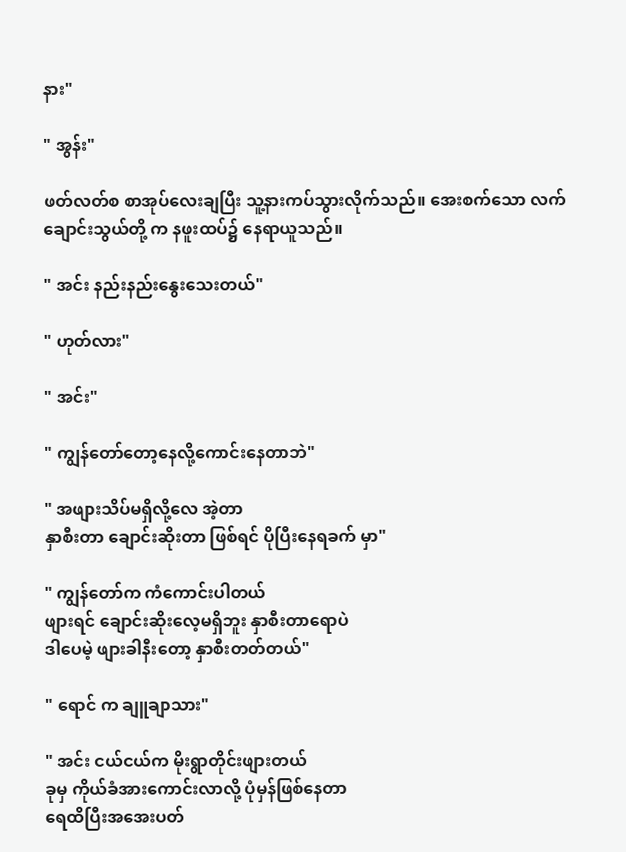နား"

" အွန်း"

ဖတ်လတ်စ စာအုပ်လေးချပြီး သူ့နားကပ်သွားလိုက်သည်။ အေးစက်သော လက်ချောင်းသွယ်တို့ က နဖူးထပ်၌ နေရာယူသည်။

" အင်း နည်းနည်းနွေးသေးတယ်"

" ဟုတ်လား"

" အင်း"

" ကျွန်တော်တော့နေလို့ကောင်းနေတာဘဲ"

" အဖျားသိပ်မရှိလို့လေ အဲ့တာ
နှာစီးတာ ချောင်းဆိုးတာ ဖြစ်ရင် ပိုပြီးနေရခက် မှာ"

" ကျွန်တော်က ကံကောင်းပါတယ်
ဖျားရင် ချောင်းဆိုးလေ့မရှိဘူး နှာစီးတာရောပဲ
ဒါပေမဲ့ ဖျားခါနီးတော့ နှာစီးတတ်တယ်"

" ရောင် က ချူချာသား"

" အင်း ငယ်ငယ်က မိုးရွာတိုင်းဖျားတယ်
ခုမှ ကိုယ်ခံအားကောင်းလာလို့ ပုံမှန်ဖြစ်နေတာ
ရေထိပြီးအအေးပတ်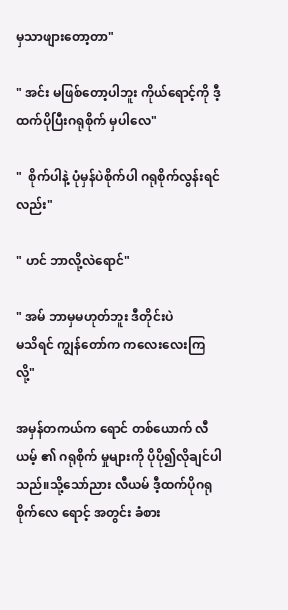မှသာဖျားတော့တာ"

" အင်း မဖြစ်တော့ပါဘူး ကိုယ်ရောင့်ကို ဒီ့ထက်ပိုပြီးဂရုစိုက် မှပါလေ"

"  စိုက်ပါနဲ့ ပုံမှန်ပဲစိုက်ပါ ဂရုစိုက်လွန်းရင်လည်း"

" ဟင် ဘာလို့လဲရောင်"

" အမ် ဘာမှမဟုတ်ဘူး ဒီတိုင်းပဲ
မသိရင် ကျွန်တော်က ကလေးလေးကြလို့"

အမှန်တကယ်က ရောင် တစ်ယောက် လီယမ့် ၏ ဂရုစိုက် မှုများကို ပိုပို၍လိုချင်ပါသည်။သို့သော်ညား လီယမ် ဒီ့ထက်ပိုဂရုစိုက်လေ ရောင့် အတွင်း ခံစား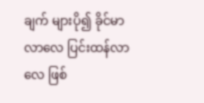ချက် များပို၍ ခိုင်မာလာလေ ပြင်းထန်လာလေ ဖြစ်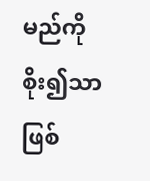မည်ကို စိုး၍သာဖြစ်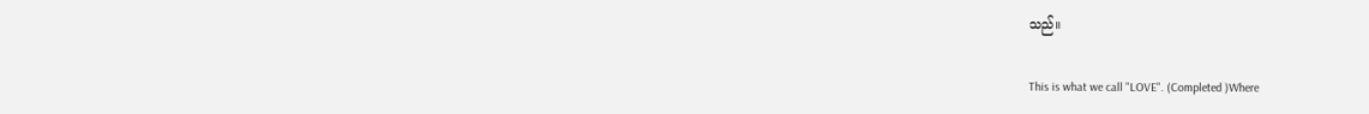သည်။

This is what we call "LOVE". (Completed )Where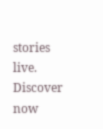stories live. Discover now